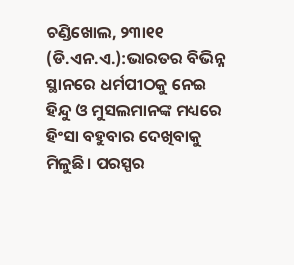ଚଣ୍ଡିଖୋଲ, ୨୩ା୧୧ (ଡି.ଏନ.ଏ.):ଭାରତର ବିଭିନ୍ନ ସ୍ଥାନରେ ଧର୍ମପୀଠକୁ ନେଇ ହିନ୍ଦୁ ଓ ମୁସଲମାନଙ୍କ ମଧ୍ୟରେ ହିଂସା ବହୁବାର ଦେଖିବାକୁ ମିଳୁଛି। ପରସ୍ପର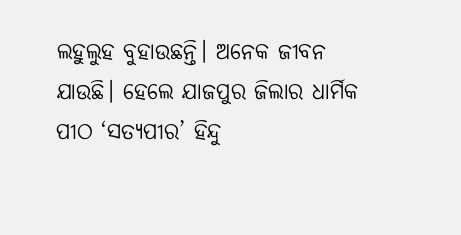ଲହୁଲୁହ ବୁହାଉଛନ୍ତି। ଅନେକ ଜୀବନ ଯାଉଛି। ହେଲେ ଯାଜପୁର ଜିଲାର ଧାର୍ମିକ ପୀଠ ‘ସତ୍ୟପୀର’ ହିନ୍ଦୁ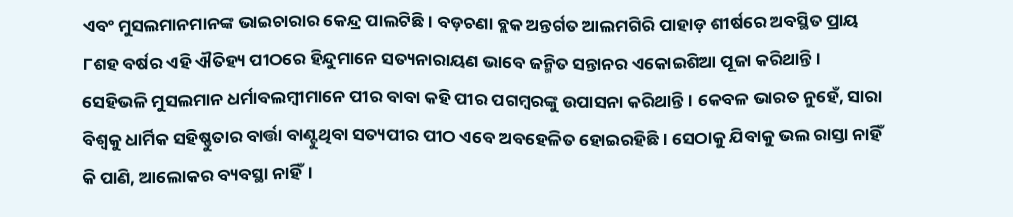ଏବଂ ମୁସଲମାନମାନଙ୍କ ଭାଇଚାରାର କେନ୍ଦ୍ର ପାଲଟିଛି। ବଡ଼ଚଣା ବ୍ଲକ ଅନ୍ତର୍ଗତ ଆଲମଗିରି ପାହାଡ଼ ଶୀର୍ଷରେ ଅବସ୍ଥିତ ପ୍ରାୟ ୮ଶହ ବର୍ଷର ଏହି ଐତିହ୍ୟ ପୀଠରେ ହିନ୍ଦୁମାନେ ସତ୍ୟନାରାୟଣ ଭାବେ ଜନ୍ମିତ ସନ୍ତାନର ଏକୋଇଶିଆ ପୂଜା କରିଥାନ୍ତି। ସେହିଭଳି ମୁସଲମାନ ଧର୍ମାବଲମ୍ବୀମାନେ ପୀର ବାବା କହି ପୀର ପଗମ୍ବରଙ୍କୁ ଉପାସନା କରିଥାନ୍ତି। କେବଳ ଭାରତ ନୁହେଁ, ସାରା ବିଶ୍ୱକୁ ଧାର୍ମିକ ସହିଷ୍ଣୁତାର ବାର୍ତ୍ତା ବାଣ୍ଟୁଥିବା ସତ୍ୟପୀର ପୀଠ ଏବେ ଅବହେଳିତ ହୋଇରହିଛି। ସେଠାକୁ ଯିବାକୁ ଭଲ ରାସ୍ତା ନାହିଁ କି ପାଣି, ଆଲୋକର ବ୍ୟବସ୍ଥା ନାହିଁ।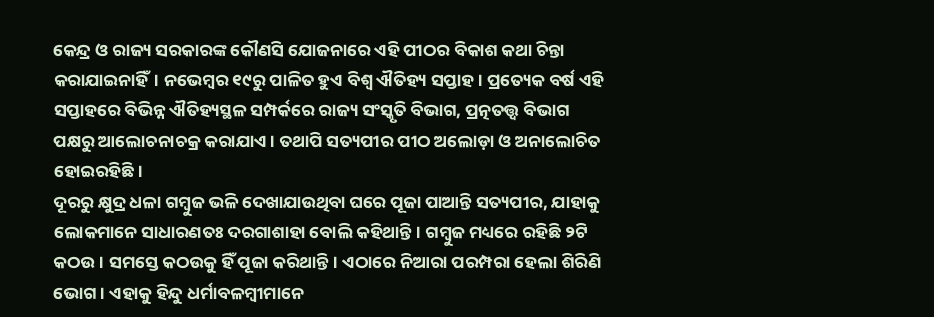କେନ୍ଦ୍ର ଓ ରାଜ୍ୟ ସରକାରଙ୍କ କୌଣସି ଯୋଜନାରେ ଏହି ପୀଠର ବିକାଶ କଥା ଚିନ୍ତା କରାଯାଇନାହିଁ। ନଭେମ୍ବର ୧୯ରୁ ପାଳିତ ହୁଏ ବିଶ୍ୱ ଐତିହ୍ୟ ସପ୍ତାହ। ପ୍ରତ୍ୟେକ ବର୍ଷ ଏହି ସପ୍ତାହରେ ବିଭିନ୍ନ ଐତିହ୍ୟସ୍ଥଳ ସମ୍ପର୍କରେ ରାଜ୍ୟ ସଂସ୍କୃତି ବିଭାଗ, ପ୍ରତ୍ନତତ୍ତ୍ୱ ବିଭାଗ ପକ୍ଷରୁ ଆଲୋଚନାଚକ୍ର କରାଯାଏ। ତଥାପି ସତ୍ୟପୀର ପୀଠ ଅଲୋଡ଼ା ଓ ଅନାଲୋଚିତ ହୋଇରହିଛି।
ଦୂରରୁ କ୍ଷୁଦ୍ର ଧଳା ଗମ୍ବୁଜ ଭଳି ଦେଖାଯାଉଥିବା ଘରେ ପୂଜା ପାଆନ୍ତି ସତ୍ୟପୀର, ଯାହାକୁ ଲୋକମାନେ ସାଧାରଣତଃ ଦରଗାଶାହା ବୋଲି କହିଥାନ୍ତି। ଗମ୍ବୁଜ ମଧ୍ୟରେ ରହିଛି ୨ଟି କଠଉ। ସମସ୍ତେ କଠଉକୁ ହିଁ ପୂଜା କରିଥାନ୍ତି। ଏଠାରେ ନିଆରା ପରମ୍ପରା ହେଲା ଶିରିଣି ଭୋଗ। ଏହାକୁ ହିନ୍ଦୁ ଧର୍ମାବଳମ୍ବୀମାନେ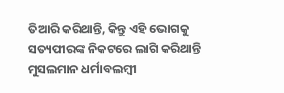ତିଆରି କରିଥାନ୍ତି, କିନ୍ତୁ ଏହି ଭୋଗକୁ ସତ୍ୟପୀରଙ୍କ ନିକଟରେ ଲାଗି କରିଥାନ୍ତି ମୁସଲମାନ ଧର୍ମାବଲମ୍ବୀ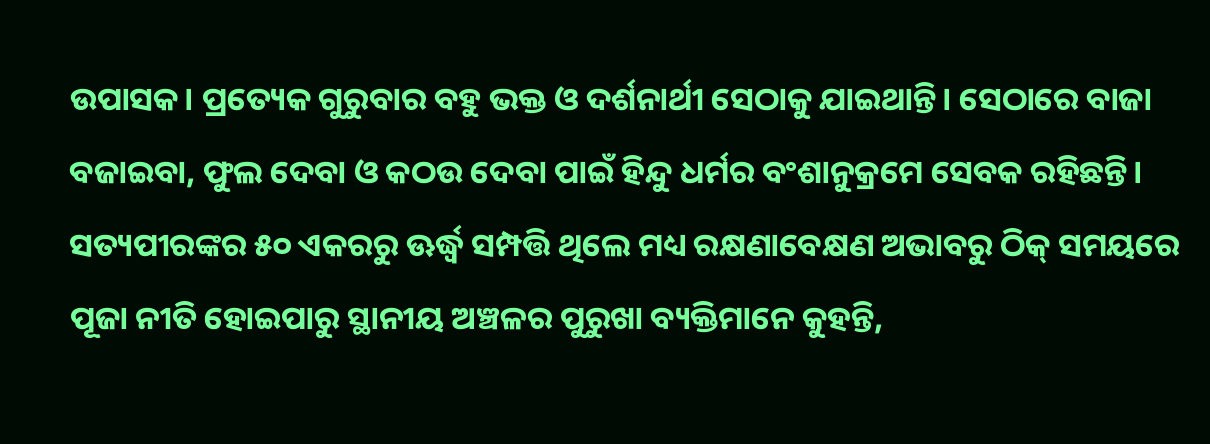ଉପାସକ। ପ୍ରତ୍ୟେକ ଗୁରୁବାର ବହୁ ଭକ୍ତ ଓ ଦର୍ଶନାର୍ଥୀ ସେଠାକୁ ଯାଇଥାନ୍ତି। ସେଠାରେ ବାଜା ବଜାଇବା, ଫୁଲ ଦେବା ଓ କଠଉ ଦେବା ପାଇଁ ହିନ୍ଦୁ ଧର୍ମର ବଂଶାନୁକ୍ରମେ ସେବକ ରହିଛନ୍ତି। ସତ୍ୟପୀରଙ୍କର ୫୦ ଏକରରୁ ଊର୍ଦ୍ଧ୍ୱ ସମ୍ପତ୍ତି ଥିଲେ ମଧ୍ୟ ରକ୍ଷଣାବେକ୍ଷଣ ଅଭାବରୁ ଠିକ୍ ସମୟରେ ପୂଜା ନୀତି ହୋଇପାରୁ ସ୍ଥାନୀୟ ଅଞ୍ଚଳର ପୁରୁଖା ବ୍ୟକ୍ତିମାନେ କୁହନ୍ତି,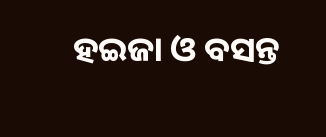ହଇଜା ଓ ବସନ୍ତ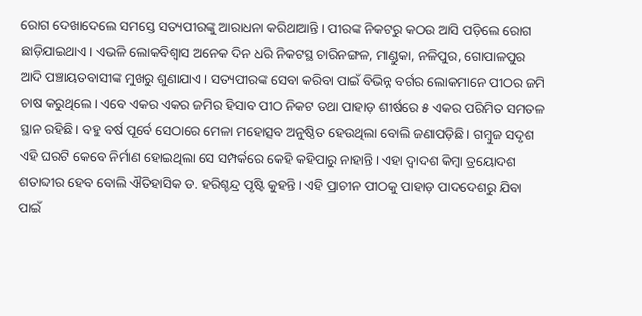ରୋଗ ଦେଖାଦେଲେ ସମସ୍ତେ ସତ୍ୟପୀରଙ୍କୁ ଆରାଧନା କରିଥାଆନ୍ତି। ପୀରଙ୍କ ନିକଟରୁ କଠଉ ଆସି ପଡ଼ିଲେ ରୋଗ ଛାଡ଼ିଯାଇଥାଏ। ଏଭଳି ଲୋକବିଶ୍ୱାସ ଅନେକ ଦିନ ଧରି ନିକଟସ୍ଥ ଚାରିନଙ୍ଗଳ, ମାଣ୍ଡୁକା, ନଳିପୁର, ଗୋପାଳପୁର ଆଦି ପଞ୍ଚାୟତବାସୀଙ୍କ ମୁଖରୁ ଶୁଣାଯାଏ। ସତ୍ୟପୀରଙ୍କ ସେବା କରିବା ପାଇଁ ବିଭିନ୍ନ ବର୍ଗର ଲୋକମାନେ ପୀଠର ଜମି ଚାଷ କରୁଥିଲେ। ଏବେ ଏକର ଏକର ଜମିର ହିସାବ ପୀଠ ନିକଟ ତଥା ପାହାଡ଼ ଶୀର୍ଷରେ ୫ ଏକର ପରିମିତ ସମତଳ ସ୍ଥାନ ରହିଛି। ବହୁ ବର୍ଷ ପୂର୍ବେ ସେଠାରେ ମେଳା ମହୋତ୍ସବ ଅନୁଷ୍ଠିତ ହେଉଥିଲା ବୋଲି ଜଣାପଡ଼ିଛି। ଗମ୍ବୁଜ ସଦୃଶ ଏହି ଘରଟି କେବେ ନିର୍ମାଣ ହୋଇଥିଲା ସେ ସମ୍ପର୍କରେ କେହି କହିପାରୁ ନାହାନ୍ତି। ଏହା ଦ୍ୱାଦଶ କିମ୍ବା ତ୍ରୟୋଦଶ ଶତାବ୍ଦୀର ହେବ ବୋଲି ଐତିହାସିକ ଡ. ହରିଶ୍ଚନ୍ଦ୍ର ପୃଷ୍ଟି କୁହନ୍ତି। ଏହି ପ୍ରାଚୀନ ପୀଠକୁ ପାହାଡ଼ ପାଦଦେଶରୁ ଯିବା ପାଇଁ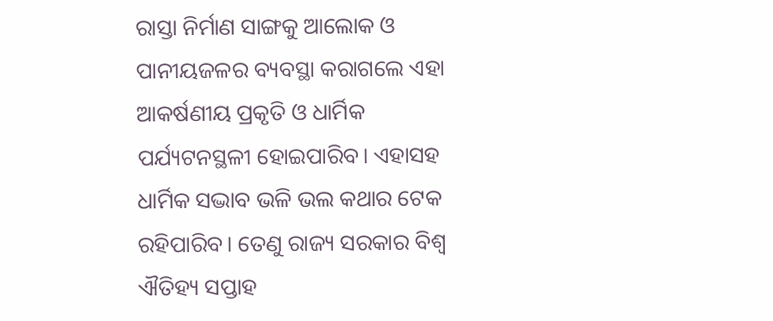ରାସ୍ତା ନିର୍ମାଣ ସାଙ୍ଗକୁ ଆଲୋକ ଓ ପାନୀୟଜଳର ବ୍ୟବସ୍ଥା କରାଗଲେ ଏହା ଆକର୍ଷଣୀୟ ପ୍ରକୃତି ଓ ଧାର୍ମିକ ପର୍ଯ୍ୟଟନସ୍ଥଳୀ ହୋଇପାରିବ। ଏହାସହ ଧାର୍ମିକ ସଦ୍ଭାବ ଭଳି ଭଲ କଥାର ଟେକ ରହିପାରିବ। ତେଣୁ ରାଜ୍ୟ ସରକାର ବିଶ୍ୱ ଐତିହ୍ୟ ସପ୍ତାହ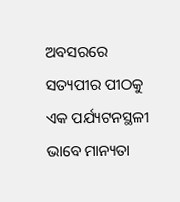ଅବସରରେ ସତ୍ୟପୀର ପୀଠକୁ ଏକ ପର୍ଯ୍ୟଟନସ୍ଥଳୀ ଭାବେ ମାନ୍ୟତା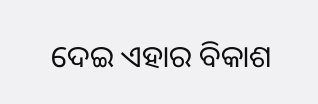ଦେଇ ଏହାର ବିକାଶ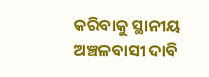କରିବାକୁ ସ୍ଥାନୀୟ ଅଞ୍ଚଳବାସୀ ଦାବି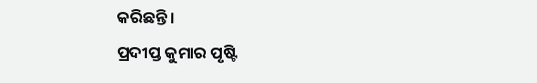କରିଛନ୍ତି।
ପ୍ରଦୀପ୍ତ କୁମାର ପୃଷ୍ଟି